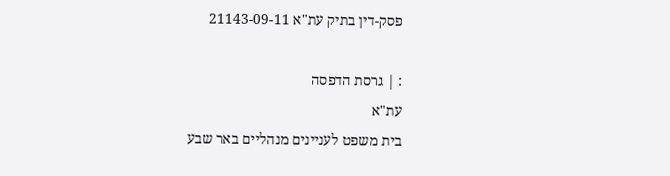פסק-דין בתיק עת"א 21143-09-11

: | גרסת הדפסה
עת"א
בית משפט לעניינים מנהליים באר שבע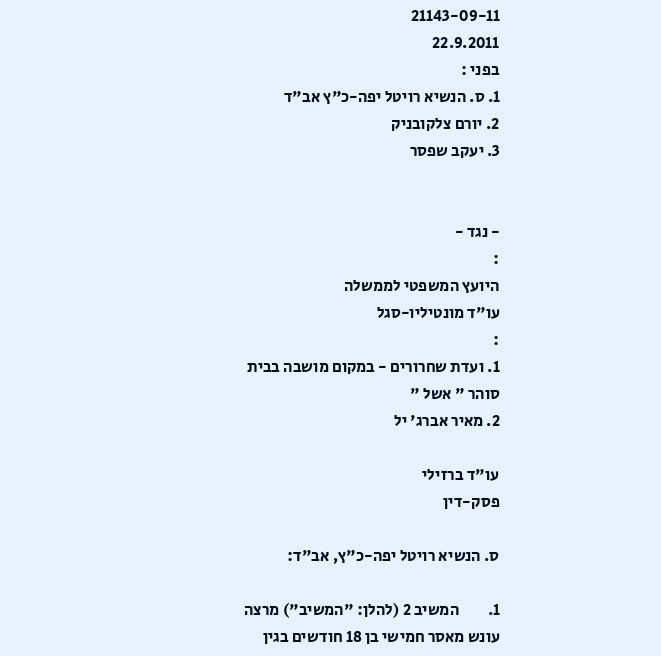21143-09-11
22.9.2011
בפני :
1. ס. הנשיא רויטל יפה-כ"ץ אב"ד
2. יורם צלקובניק
3. יעקב שפסר


- נגד -
:
היועץ המשפטי לממשלה
עו"ד מונטיליו-סגל
:
1. ועדת שחרורים - במקום מושבה בבית סוהר " אשל "
2. מאיר אברג' יל

עו"ד ברזילי
פסק-דין

ס. הנשיא רויטל יפה-כ"ץ, אב"ד:

1.         המשיב 2 (להלן: "המשיב") מרצה עונש מאסר חמישי בן 18 חודשים בגין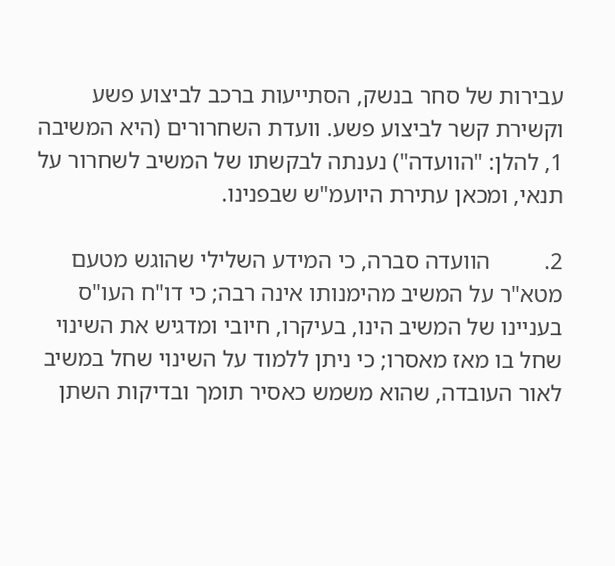עבירות של סחר בנשק, הסתייעות ברכב לביצוע פשע וקשירת קשר לביצוע פשע. וועדת השחרורים (היא המשיבה 1, להלן: "הוועדה") נענתה לבקשתו של המשיב לשחרור על תנאי, ומכאן עתירת היועמ"ש שבפנינו.

2.         הוועדה סברה, כי המידע השלילי שהוגש מטעם מטא"ר על המשיב מהימנותו אינה רבה; כי דו"ח העו"ס בעניינו של המשיב הינו, בעיקרו, חיובי ומדגיש את השינוי שחל בו מאז מאסרו; כי ניתן ללמוד על השינוי שחל במשיב לאור העובדה, שהוא משמש כאסיר תומך ובדיקות השתן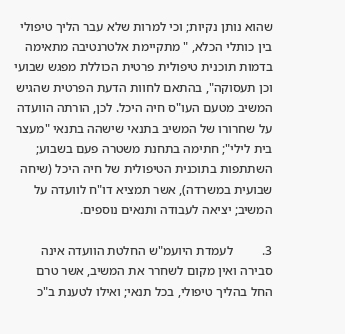שהוא נותן נקיות; וכי למרות שלא עבר הליך טיפולי בין כותלי הכלא, " מתקיימת אלטרנטיבה מתאימה בדמות תוכנית טיפולית פרטית הכוללת מפגש שבועי וכן תעסוקה", בהתאם לחוות הדעת הפרטית שהגיש המשיב מטעם העו"ס חיה היכל. לכן, הורתה הוועדה על שחרורו של המשיב בתנאי שישהה בתנאי "מעצר בית לילי"; חתימה בתחנת משטרה פעם בשבוע; השתתפות בתוכנית הטיפולית של חיה היכל (שיחה שבועית במשרדה), אשר תמציא דו"ח לוועדה על המשיב; יציאה לעבודה ותנאים נוספים.

3.         לעמדת היועמ"ש החלטת הוועדה אינה סבירה ואין מקום לשחרר את המשיב, אשר טרם החל בהליך טיפולי, בכל תנאי; ואילו לטענת ב"כ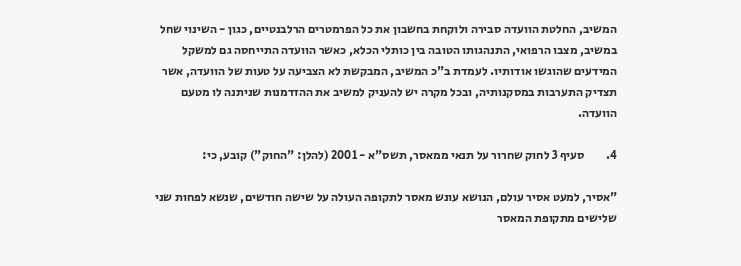המשיב, החלטת הוועדה סבירה ולוקחת בחשבון את כל הפרמטרים הרלבנטיים, כגון - השינוי שחל במשיב, מצבו הרפואי, התנהגותו הטובה בין כותלי הכלא, כאשר הוועדה התייחסה גם למשקל המידעים שהוגשו אודותיו. לעמדת ב"כ המשיב, המבקשת לא הצביעה על טעות של הוועדה, אשר תצדיק התערבות במסקנותיה, ובכל מקרה יש להעניק למשיב את ההזדמנות שניתנה לו מטעם הוועדה.

4.         סעיף 3 לחוק שחרור על תנאי ממאסר, תשס"א - 2001 (להלן: "החוק") קובע, כי:

"אסיר, למעט אסיר עולם, הנושא עונש מאסר לתקופה העולה על שישה חודשים, שנשא לפחות שני שלישים מתקופת המאסר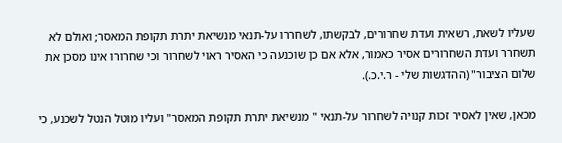שעליו לשאת, רשאית ועדת שחרורים, לבקשתו, לשחררו על-תנאי מנשיאת יתרת תקופת המאסר; ואולם לא תשחרר ועדת השחרורים אסיר כאמור, אלא אם כן שוכנעה כי האסיר ראוי לשחרור וכי שחרורו אינו מסכן את שלום הציבור" (ההדגשות שלי - ר.י.כ.).

מכאן, שאין לאסיר זכות קנויה לשחרור על-תנאי " מנשיאת יתרת תקופת המאסר" ועליו מוטל הנטל לשכנע, כי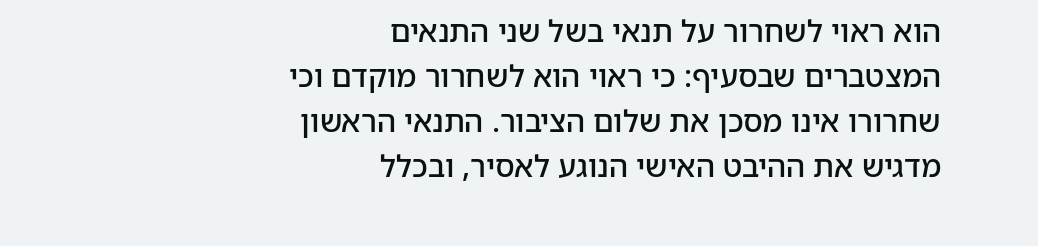הוא ראוי לשחרור על תנאי בשל שני התנאים המצטברים שבסעיף: כי ראוי הוא לשחרור מוקדם וכי שחרורו אינו מסכן את שלום הציבור. התנאי הראשון מדגיש את ההיבט האישי הנוגע לאסיר, ובכלל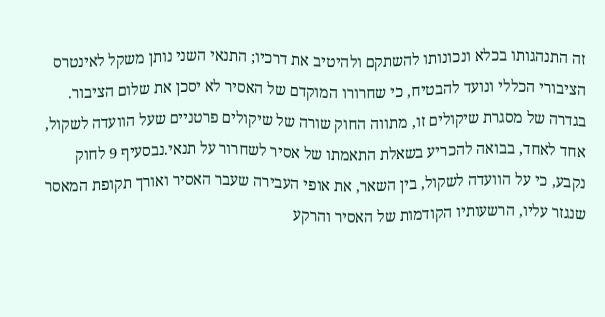זה התנהגותו בכלא ונכונותו להשתקם ולהיטיב את דרכיו; התנאי השני נותן משקל לאינטרס הציבורי הכללי ונועד להבטיח, כי שחרורו המוקדם של האסיר לא יסכן את שלום הציבור. בגדרה של מסגרת שיקולים זו, מתווה החוק שורה של שיקולים פרטניים שעל הוועדה לשקול, אחד לאחד, בבואה להכריע בשאלת התאמתו של אסיר לשחרור על תנאי.נבסעיף 9 לחוק נקבע, כי על הוועדה לשקול, בין השאר, את אופי העבירה שעבר האסיר ואורך תקופת המאסר שנגזר עליו, הרשעותיו הקודמות של האסיר והרקע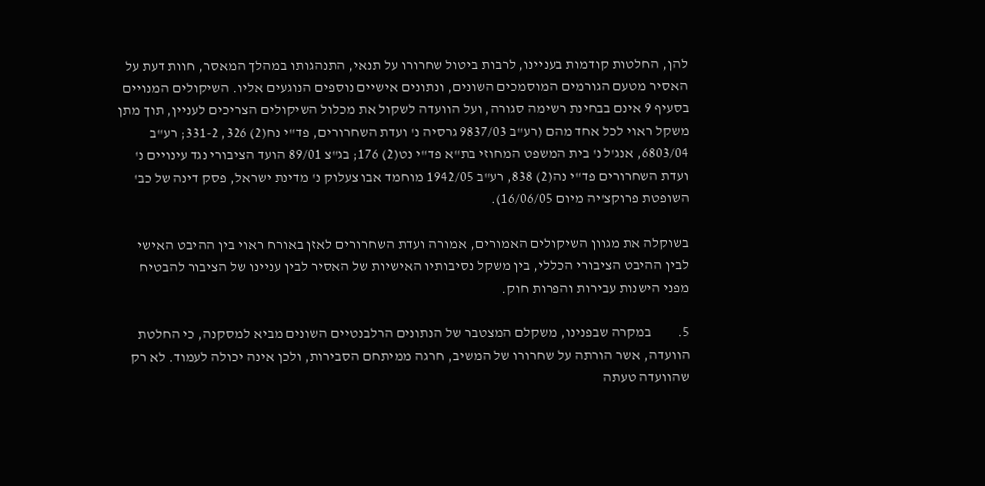להן, החלטות קודמות בעניינו, לרבות ביטול שחרורו על תנאי, התנהגותו במהלך המאסר, חוות דעת על האסיר מטעם הגורמים המוסמכים השונים, ונתונים אישיים נוספים הנוגעים אליו. השיקולים המנויים בסעיף 9 אינם בבחינת רשימה סגורה, ועל הוועדה לשקול את מכלול השיקולים הצריכים לעניין, תוך מתן משקל ראוי לכל אחד מהם (רע"ב 9837/03 גרסיה נ' ועדת השחרורים, פד"י נח(2) 326, 331-2; רע"ב 6803/04, אנג'ל נ' בית המשפט המחוזי בת"א פד"י נט(2) 176; בג"צ 89/01 הועד הציבורי נגד עינויים נ' ועדת השחרורים פד"י נה(2) 838, רע"ב 1942/05 מוחמד אבו צעלוק נ' מדינת ישראל, פסק דינה של כב' השופטת פרוקצ'יה מיום 16/06/05).

בשוקלה את מגוון השיקולים האמורים, אמורה ועדת השחרורים לאזן באורח ראוי בין ההיבט האישי לבין ההיבט הציבורי הכללי, בין משקל נסיבותיו האישיות של האסיר לבין עניינו של הציבור להבטיח מפני הישנות עבירות והפרות חוק.

5.         במקרה שבפנינו, משקלם המצטבר של הנתונים הרלבנטיים השונים מביא למסקנה, כי החלטת הוועדה, אשר הורתה על שחרורו של המשיב, חרגה ממיתחם הסבירות, ולכן אינה יכולה לעמוד. לא רק שהוועדה טעתה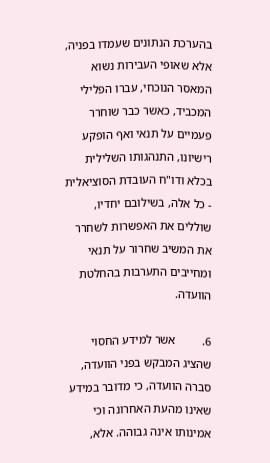בהערכת הנתונים שעמדו בפניה, אלא שאופי העבירות נשוא המאסר הנוכחי, עברו הפלילי המכביד, כאשר כבר שוחרר פעמיים על תנאי ואף הופקע רישיונו, התנהגותו השלילית בכלא ודו"ח העובדת הסוציאלית - כל אלה, בשילובם יחדיו, שוללים את האפשרות לשחרר את המשיב שחרור על תנאי ומחייבים התערבות בהחלטת הוועדה.

6.         אשר למידע החסוי שהציג המבקש בפני הוועדה, סברה הוועדה, כי מדובר במידע שאינו מהעת האחרונה וכי אמינותו אינה גבוהה. אלא,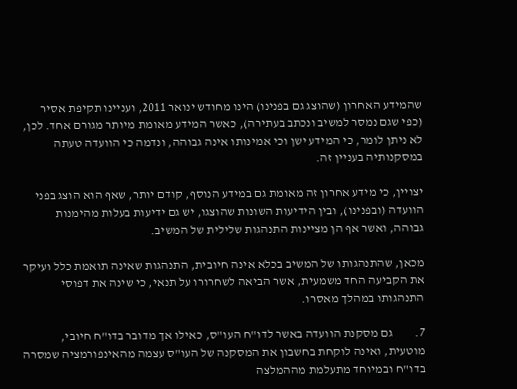שהמידע האחרון (שהוצג גם בפנינו) הינו מחודש ינואר 2011, ועניינו תקיפת אסיר (כפי שגם נמסר למשיב ונכתב בעתירה), כאשר המידע מאומת מיותר מגורם אחד. לכן, לא ניתן לומר, כי המידע ישן וכי אמינותו אינה גבוהה, ונדמה כי הוועדה טעתה במסקנותיה בעניין זה.

יצויין, כי מידע אחרון זה מאומת גם במידע הנוסף, קודם יותר, שאף הוא הוצג בפני הוועדה (ובפנינו), ובין הידיעות השונות שהוצגו, יש גם ידיעות בעלות מהימנות גבוהה, ואשר אף הן מציינות התנהגות שלילית של המשיב.

מכאן, שהתנהגותו של המשיב בכלא אינה חיובית, התנהגות שאינה תואמת כלל ועיקר את הקביעה החד משמעית, אשר הביאה לשחרורו על תנאי, כי שינה את דפוסי התנהגותו במהלך מאסרו.

7.         גם מסקנת הוועדה באשר לדו"ח העו"ס, כאילו אך מדובר בדו"ח חיובי, מוטעית, ואינה לוקחת בחשבון את המסקנה של העו"ס עצמה מהאינפורמציה שמסרה בדו"ח ובמיוחד מתעלמת מההמלצה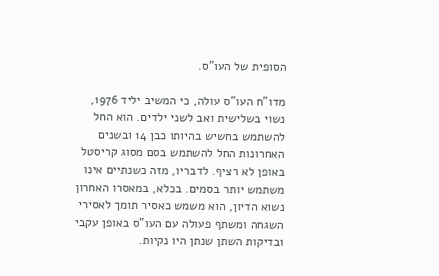הסופית של העו"ס.

מדו"ח העו"ס עולה, כי המשיב יליד 1976, נשוי בשלישית ואב לשני ילדים. הוא החל להשתמש בחשיש בהיותו כבן 14 ובשנים האחרונות החל להשתמש בסם מסוג קריסטל באופן לא רציף. לדבריו, מזה כשנתיים אינו משתמש יותר בסמים. בכלא, במאסרו האחרון נשוא הדיון, הוא משמש כאסיר תומך לאסירי השגחה ומשתף פעולה עם העו"ס באופן עקבי ובדיקות השתן שנתן היו נקיות.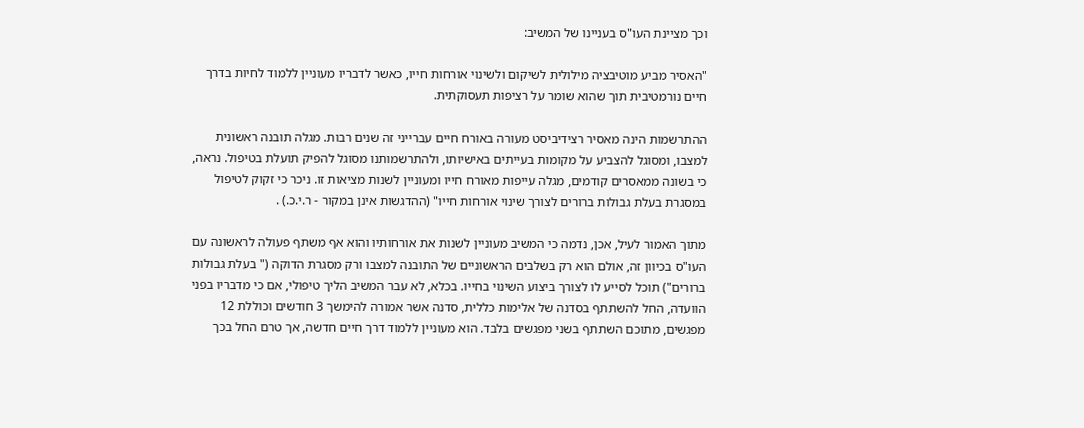וכך מציינת העו"ס בעניינו של המשיב:

"האסיר מביע מוטיבציה מילולית לשיקום ולשינוי אורחות חייו, כאשר לדבריו מעוניין ללמוד לחיות בדרך חיים נורמטיבית תוך שהוא שומר על רציפות תעסוקתית.

ההתרשמות הינה מאסיר רצידיביסט מעורה באורח חיים עברייני זה שנים רבות. מגלה תובנה ראשונית למצבו, ומסוגל להצביע על מקומות בעייתים באישיותו, ולהתרשמותנו מסוגל להפיק תועלת בטיפול. נראה, כי בשונה ממאסרים קודמים, מגלה עייפות מאורח חייו ומעוניין לשנות מציאות זו. ניכר כי זקוק לטיפול במסגרת בעלת גבולות ברורים לצורך שינוי אורחות חייו" (ההדגשות אינן במקור - ר.י.כ.) .

מתוך האמור לעיל, אכן, נדמה כי המשיב מעוניין לשנות את אורחותיו והוא אף משתף פעולה לראשונה עם העו"ס בכיוון זה, אולם הוא רק בשלבים הראשוניים של התובנה למצבו ורק מסגרת הדוקה (" בעלת גבולות ברורים") תוכל לסייע לו לצורך ביצוע השינוי בחייו. בכלא, לא עבר המשיב הליך טיפולי, אם כי מדבריו בפני הוועדה, החל להשתתף בסדנה של אלימות כללית, סדנה אשר אמורה להימשך 3 חודשים וכוללת 12 מפגשים, מתוכם השתתף בשני מפגשים בלבד. הוא מעוניין ללמוד דרך חיים חדשה, אך טרם החל בכך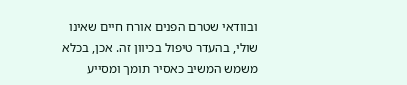ובוודאי שטרם הפנים אורח חיים שאינו שולי, בהעדר טיפול בכיוון זה. אכן, בכלא משמש המשיב כאסיר תומך ומסייע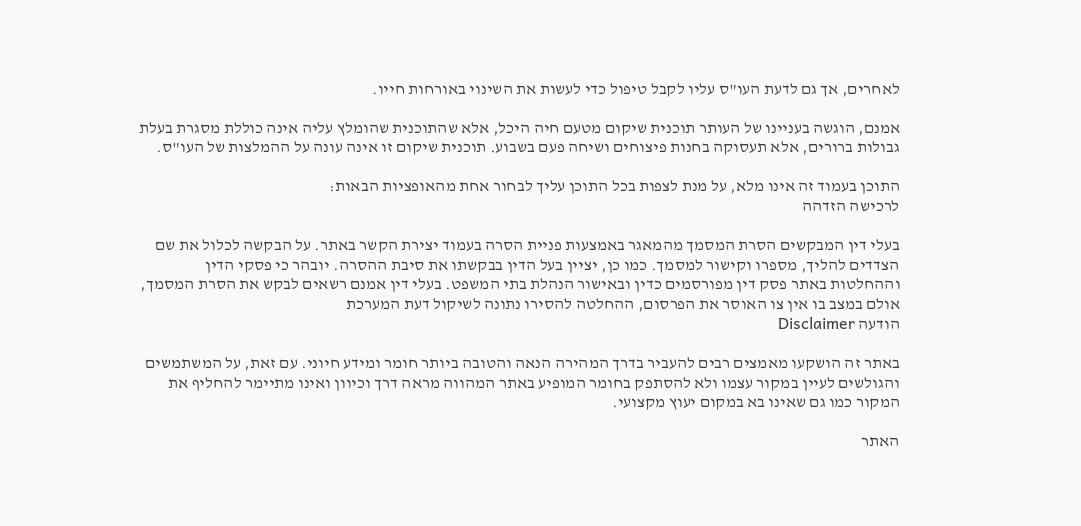לאחרים, אך גם לדעת העו"ס עליו לקבל טיפול כדי לעשות את השינוי באורחות חייו.

אמנם, הוגשה בעניינו של העותר תוכנית שיקום מטעם חיה היכל, אלא שהתוכנית שהומלץ עליה אינה כוללת מסגרת בעלת גבולות ברורים, אלא תעסוקה בחנות פיצוחים ושיחה פעם בשבוע. תוכנית שיקום זו אינה עונה על ההמלצות של העו"ס.

התוכן בעמוד זה אינו מלא, על מנת לצפות בכל התוכן עליך לבחור אחת מהאופציות הבאות:
לרכישה הזדהה

בעלי דין המבקשים הסרת המסמך מהמאגר באמצעות פניית הסרה בעמוד יצירת הקשר באתר. על הבקשה לכלול את שם הצדדים להליך, מספרו וקישור למסמך. כמו כן, יציין בעל הדין בבקשתו את סיבת ההסרה. יובהר כי פסקי הדין וההחלטות באתר פסק דין מפורסמים כדין ובאישור הנהלת בתי המשפט. בעלי דין אמנם רשאים לבקש את הסרת המסמך, אולם במצב בו אין צו האוסר את הפרסום, ההחלטה להסירו נתונה לשיקול דעת המערכת
הודעה Disclaimer

באתר זה הושקעו מאמצים רבים להעביר בדרך המהירה הנאה והטובה ביותר חומר ומידע חיוני. עם זאת, על המשתמשים והגולשים לעיין במקור עצמו ולא להסתפק בחומר המופיע באתר המהווה מראה דרך וכיוון ואינו מתיימר להחליף את המקור כמו גם שאינו בא במקום יעוץ מקצועי.

האתר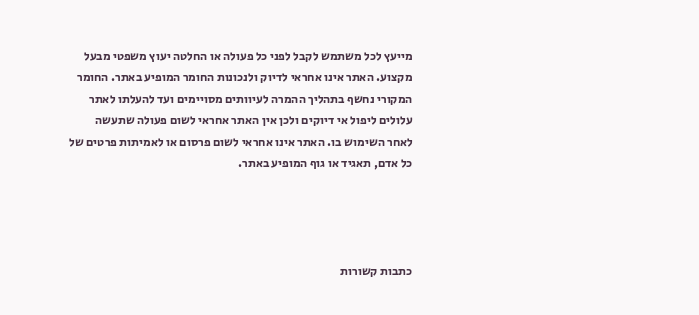מייעץ לכל משתמש לקבל לפני כל פעולה או החלטה יעוץ משפטי מבעל מקצוע. האתר אינו אחראי לדיוק ולנכונות החומר המופיע באתר. החומר המקורי נחשף בתהליך ההמרה לעיוותים מסויימים ועד להעלתו לאתר עלולים ליפול אי דיוקים ולכן אין האתר אחראי לשום פעולה שתעשה לאחר השימוש בו. האתר אינו אחראי לשום פרסום או לאמיתות פרטים של כל אדם, תאגיד או גוף המופיע באתר.




כתבות קשורות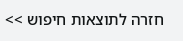חזרה לתוצאות חיפוש >>